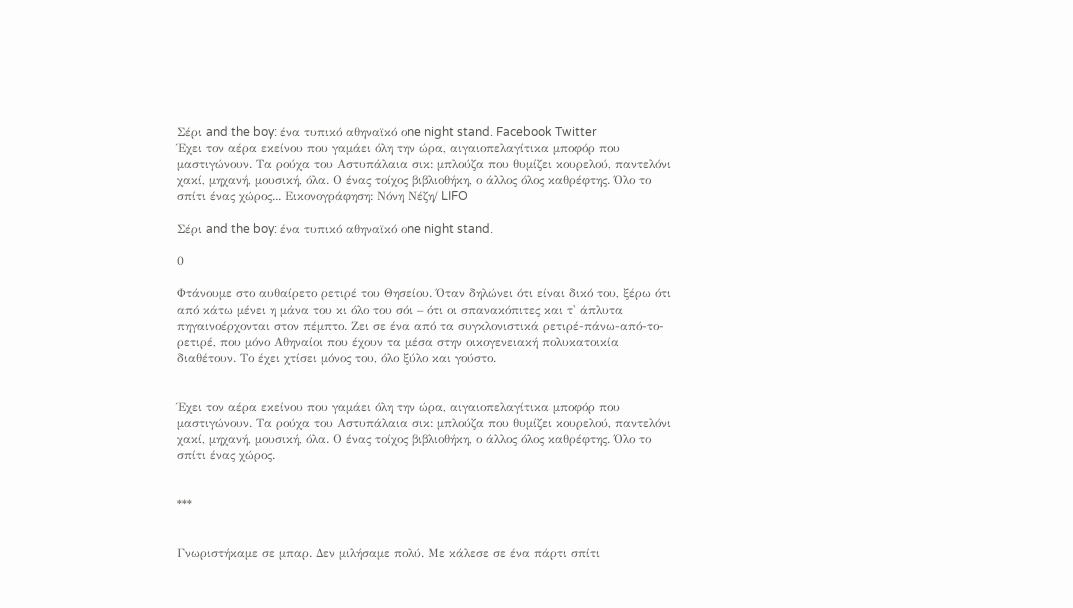Σέρι and the boy: ένα τυπικό αθηναϊκό οne night stand. Facebook Twitter
Έχει τον αέρα εκείνου που γαμάει όλη την ώρα, αιγαιοπελαγίτικα μποφόρ που μαστιγώνουν. Τα ρούχα του Αστυπάλαια σικ: μπλούζα που θυμίζει κουρελού, παντελόνι χακί, μηχανή, μουσική, όλα. Ο ένας τοίχος βιβλιοθήκη, ο άλλος όλος καθρέφτης. Όλο το σπίτι ένας χώρος... Εικονογράφηση: Νόνη Νέζη/ LIFO

Σέρι and the boy: ένα τυπικό αθηναϊκό οne night stand.

0

Φτάνουμε στο αυθαίρετο ρετιρέ του Θησείου. Όταν δηλώνει ότι είναι δικό του, ξέρω ότι από κάτω μένει η μάνα του κι όλο του σόι – ότι οι σπανακόπιτες και τ' άπλυτα πηγαινοέρχονται στον πέμπτο. Ζει σε ένα από τα συγκλονιστικά ρετιρέ-πάνω-από-το-ρετιρέ, που μόνο Αθηναίοι που έχουν τα μέσα στην οικογενειακή πολυκατοικία διαθέτουν. Το έχει χτίσει μόνος του, όλο ξύλο και γούστο.


Έχει τον αέρα εκείνου που γαμάει όλη την ώρα, αιγαιοπελαγίτικα μποφόρ που μαστιγώνουν. Τα ρούχα του Αστυπάλαια σικ: μπλούζα που θυμίζει κουρελού, παντελόνι χακί, μηχανή, μουσική, όλα. Ο ένας τοίχος βιβλιοθήκη, ο άλλος όλος καθρέφτης. Όλο το σπίτι ένας χώρος.


***


Γνωριστήκαμε σε μπαρ. Δεν μιλήσαμε πολύ. Με κάλεσε σε ένα πάρτι σπίτι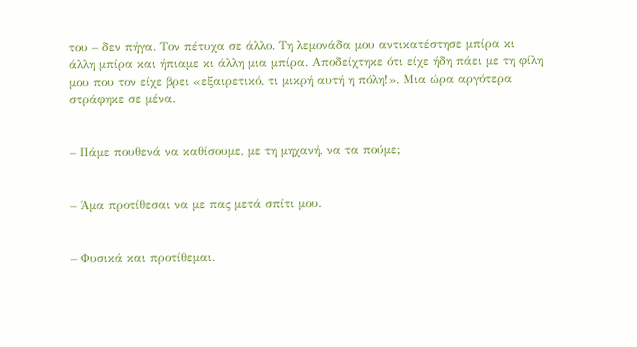του – δεν πήγα. Τον πέτυχα σε άλλο. Τη λεμονάδα μου αντικατέστησε μπίρα κι άλλη μπίρα και ήπιαμε κι άλλη μια μπίρα. Αποδείχτηκε ότι είχε ήδη πάει με τη φίλη μου που τον είχε βρει «εξαιρετικό, τι μικρή αυτή η πόλη!». Μια ώρα αργότερα στράφηκε σε μένα.


– Πάμε πουθενά να καθίσουμε, με τη μηχανή, να τα πούμε;


– Άμα προτίθεσαι να με πας μετά σπίτι μου.


– Φυσικά και προτίθεμαι.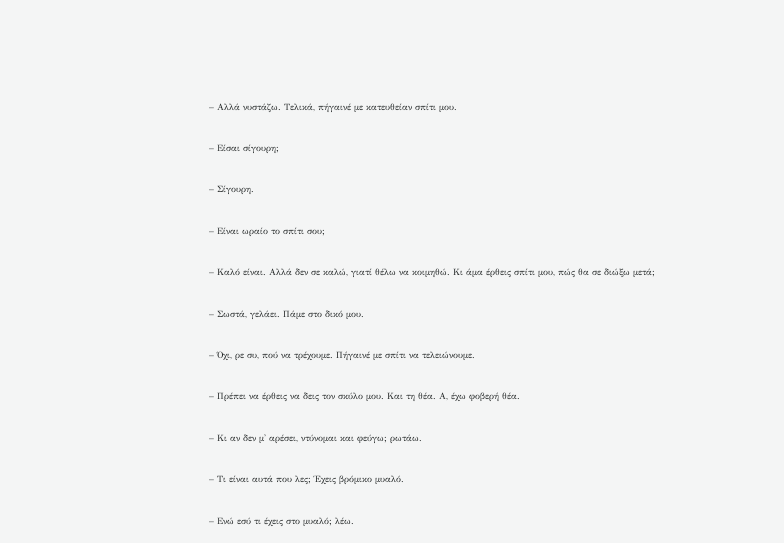– Αλλά νυστάζω. Τελικά, πήγαινέ με κατευθείαν σπίτι μου.


– Είσαι σίγουρη;


– Σίγουρη.


– Είναι ωραίο το σπίτι σου;


– Καλό είναι. Αλλά δεν σε καλώ, γιατί θέλω να κοιμηθώ. Κι άμα έρθεις σπίτι μου, πώς θα σε διώξω μετά;


– Σωστά, γελάει. Πάμε στο δικό μου.


– Όχι, ρε συ, πού να τρέχουμε. Πήγαινέ με σπίτι να τελειώνουμε.


– Πρέπει να έρθεις να δεις τον σκύλο μου. Και τη θέα. Α, έχω φοβερή θέα.


– Κι αν δεν μ' αρέσει, ντύνομαι και φεύγω; ρωτάω.


– Τι είναι αυτά που λες; Έχεις βρόμικο μυαλό.


– Ενώ εσύ τι έχεις στο μυαλό; λέω.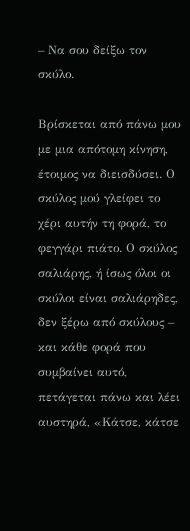– Να σου δείξω τον σκύλο.

Βρίσκεται από πάνω μου με μια απότομη κίνηση, έτοιμος να διεισδύσει. Ο σκύλος μού γλείφει το χέρι αυτήν τη φορά, το φεγγάρι πιάτο. Ο σκύλος σαλιάρης, ή ίσως όλοι οι σκύλοι είναι σαλιάρηδες, δεν ξέρω από σκύλους – και κάθε φορά που συμβαίνει αυτό, πετάγεται πάνω και λέει αυστηρά, «Κάτσε, κάτσε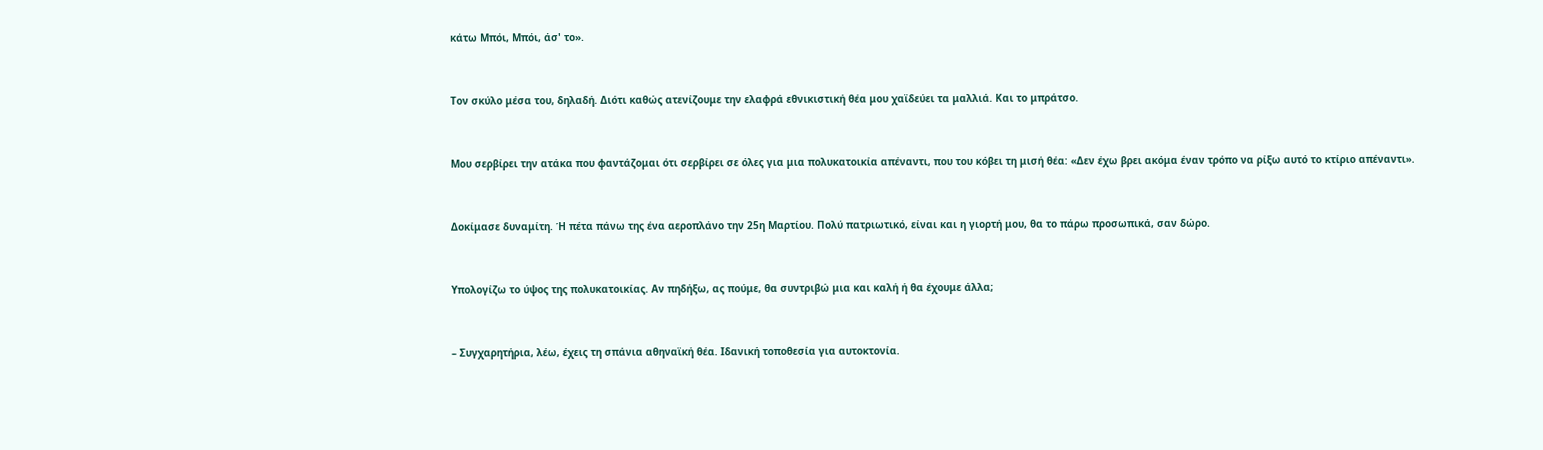κάτω Μπόι, Μπόι, άσ' το».


Τον σκύλο μέσα του, δηλαδή. Διότι καθώς ατενίζουμε την ελαφρά εθνικιστική θέα μου χαϊδεύει τα μαλλιά. Και το μπράτσο.


Μου σερβίρει την ατάκα που φαντάζομαι ότι σερβίρει σε όλες για μια πολυκατοικία απέναντι, που του κόβει τη μισή θέα: «Δεν έχω βρει ακόμα έναν τρόπο να ρίξω αυτό το κτίριο απέναντι».


Δοκίμασε δυναμίτη. Ή πέτα πάνω της ένα αεροπλάνο την 25η Μαρτίου. Πολύ πατριωτικό, είναι και η γιορτή μου, θα το πάρω προσωπικά, σαν δώρο.


Υπολογίζω το ύψος της πολυκατοικίας. Αν πηδήξω, ας πούμε, θα συντριβώ μια και καλή ή θα έχουμε άλλα;


– Συγχαρητήρια, λέω, έχεις τη σπάνια αθηναϊκή θέα. Ιδανική τοποθεσία για αυτοκτονία.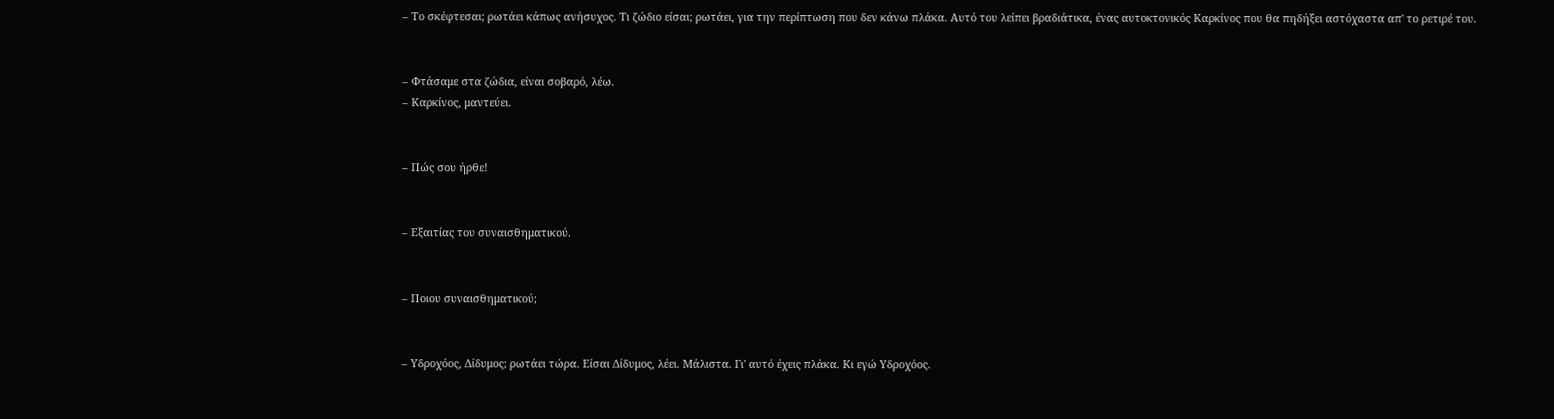– Το σκέφτεσαι; ρωτάει κάπως ανήσυχος. Τι ζώδιο είσαι; ρωτάει, για την περίπτωση που δεν κάνω πλάκα. Αυτό του λείπει βραδιάτικα, ένας αυτοκτονικός Καρκίνος που θα πηδήξει αστόχαστα απ' το ρετιρέ του.


– Φτάσαμε στα ζώδια, είναι σοβαρό, λέω.
– Καρκίνος, μαντεύει.


– Πώς σου ήρθε!


– Εξαιτίας του συναισθηματικού.


– Ποιου συναισθηματικού;


– Υδροχόος, Δίδυμος; ρωτάει τώρα. Είσαι Δίδυμος, λέει. Μάλιστα. Γι' αυτό έχεις πλάκα. Κι εγώ Υδροχόος.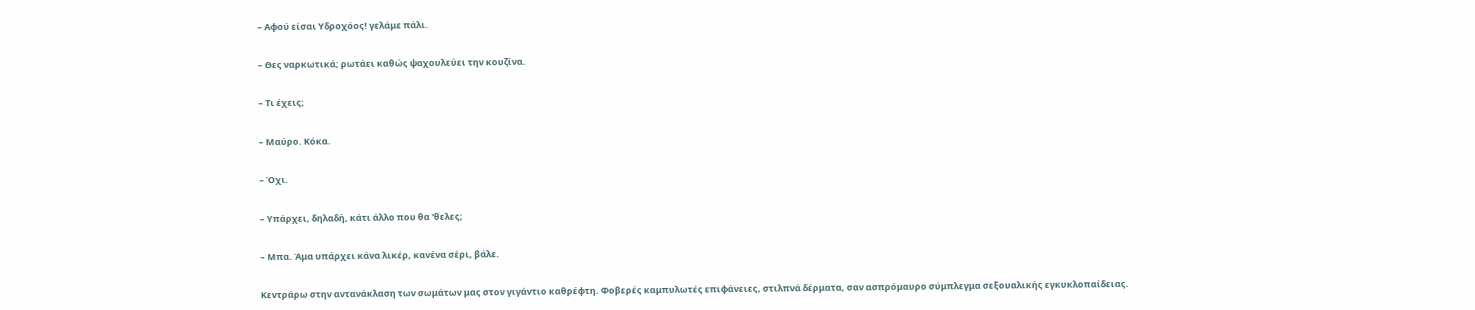– Αφού είσαι Υδροχόος! γελάμε πάλι.


– Θες ναρκωτικά; ρωτάει καθώς ψαχουλεύει την κουζίνα.


– Τι έχεις;


– Μαύρο. Κόκα.


– Όχι.


– Υπάρχει, δηλαδή, κάτι άλλο που θα 'θελες;


– Μπα. Άμα υπάρχει κάνα λικέρ, κανένα σέρι, βάλε.


Κεντράρω στην αντανάκλαση των σωμάτων μας στον γιγάντιο καθρέφτη. Φοβερές καμπυλωτές επιφάνειες, στιλπνά δέρματα, σαν ασπρόμαυρο σύμπλεγμα σεξουαλικής εγκυκλοπαίδειας.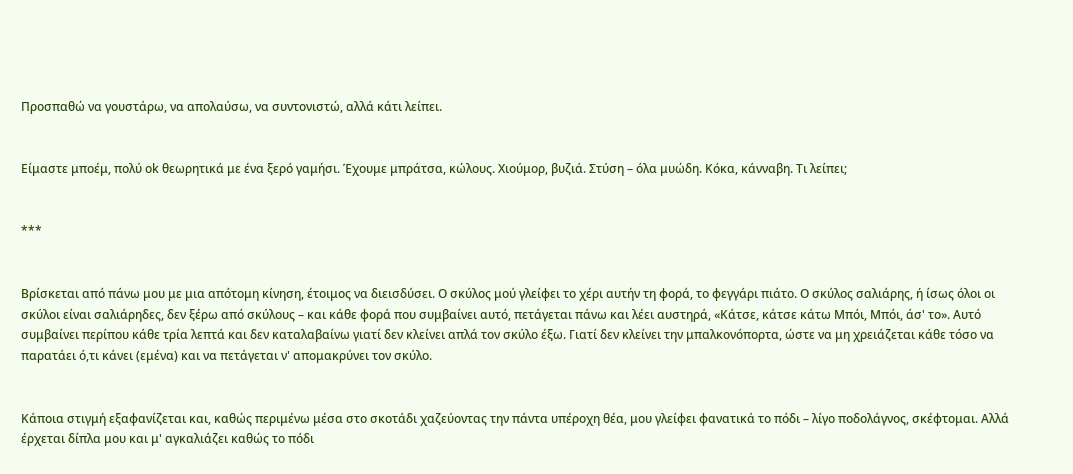Προσπαθώ να γουστάρω, να απολαύσω, να συντονιστώ, αλλά κάτι λείπει.


Είμαστε μποέμ, πολύ οk θεωρητικά με ένα ξερό γαμήσι. Έχουμε μπράτσα, κώλους. Χιούμορ, βυζιά. Στύση – όλα μυώδη. Κόκα, κάνναβη. Τι λείπει;


***


Βρίσκεται από πάνω μου με μια απότομη κίνηση, έτοιμος να διεισδύσει. Ο σκύλος μού γλείφει το χέρι αυτήν τη φορά, το φεγγάρι πιάτο. Ο σκύλος σαλιάρης, ή ίσως όλοι οι σκύλοι είναι σαλιάρηδες, δεν ξέρω από σκύλους – και κάθε φορά που συμβαίνει αυτό, πετάγεται πάνω και λέει αυστηρά, «Κάτσε, κάτσε κάτω Μπόι, Μπόι, άσ' το». Αυτό συμβαίνει περίπου κάθε τρία λεπτά και δεν καταλαβαίνω γιατί δεν κλείνει απλά τον σκύλο έξω. Γιατί δεν κλείνει την μπαλκονόπορτα, ώστε να μη χρειάζεται κάθε τόσο να παρατάει ό,τι κάνει (εμένα) και να πετάγεται ν' απομακρύνει τον σκύλο.


Κάποια στιγμή εξαφανίζεται και, καθώς περιμένω μέσα στο σκοτάδι χαζεύοντας την πάντα υπέροχη θέα, μου γλείφει φανατικά το πόδι – λίγο ποδολάγνος, σκέφτομαι. Αλλά έρχεται δίπλα μου και μ' αγκαλιάζει καθώς το πόδι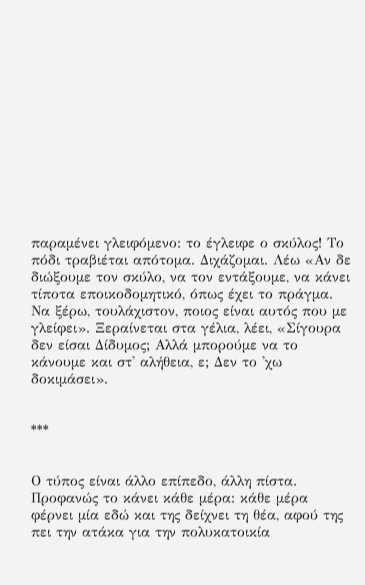παραμένει γλειφόμενο: το έγλειφε ο σκύλος! Το πόδι τραβιέται απότομα. Διχάζομαι. Λέω «Αν δε διώξουμε τον σκύλο, να τον εντάξουμε, να κάνει τίποτα εποικοδομητικό, όπως έχει το πράγμα. Να ξέρω, τουλάχιστον, ποιος είναι αυτός που με γλείφει». Ξεραίνεται στα γέλια, λέει, «Σίγουρα δεν είσαι Δίδυμος; Αλλά μπορούμε να το κάνουμε και στ' αλήθεια, ε; Δεν το 'χω δοκιμάσει».


***


Ο τύπος είναι άλλο επίπεδο, άλλη πίστα. Προφανώς το κάνει κάθε μέρα: κάθε μέρα φέρνει μία εδώ και της δείχνει τη θέα, αφού της πει την ατάκα για την πολυκατοικία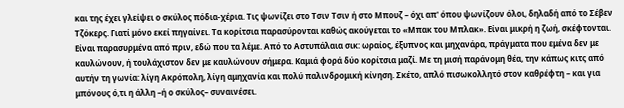και της έχει γλείψει ο σκύλος πόδια-χέρια. Τις ψωνίζει στο Τσιν Τσιν ή στο Μπουζ – όχι απ' όπου ψωνίζουν όλοι, δηλαδή από το Σέβεν Τζόκερς. Γιατί μόνο εκεί πηγαίνει. Τα κορίτσια παρασύρονται καθώς ακούγεται το «Μπακ του Μπλακ». Είναι μικρή η ζωή, σκέφτονται. Είναι παρασυρμένα από πριν, εδώ που τα λέμε. Από το Αστυπάλαια σικ: ωραίος, έξυπνος και μηχανάρα, πράγματα που εμένα δεν με καυλώνουν, ή τουλάχιστον δεν με καυλώνουν σήμερα. Καμιά φορά δύο κορίτσια μαζί. Με τη μισή παράνομη θέα, την κάπως κιτς από αυτήν τη γωνία: λίγη Ακρόπολη, λίγη αμηχανία και πολύ παλινδρομική κίνηση. Σκέτο, απλό πισωκολλητό στον καθρέφτη – και για μπόνους ό,τι η άλλη –ή ο σκύλος– συναινέσει.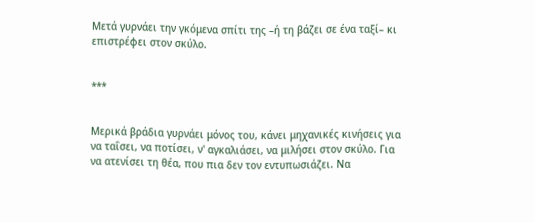Μετά γυρνάει την γκόμενα σπίτι της –ή τη βάζει σε ένα ταξί– κι επιστρέφει στον σκύλο.


***


Μερικά βράδια γυρνάει μόνος του, κάνει μηχανικές κινήσεις για να ταΐσει, να ποτίσει, ν' αγκαλιάσει, να μιλήσει στον σκύλο. Για να ατενίσει τη θέα, που πια δεν τον εντυπωσιάζει. Να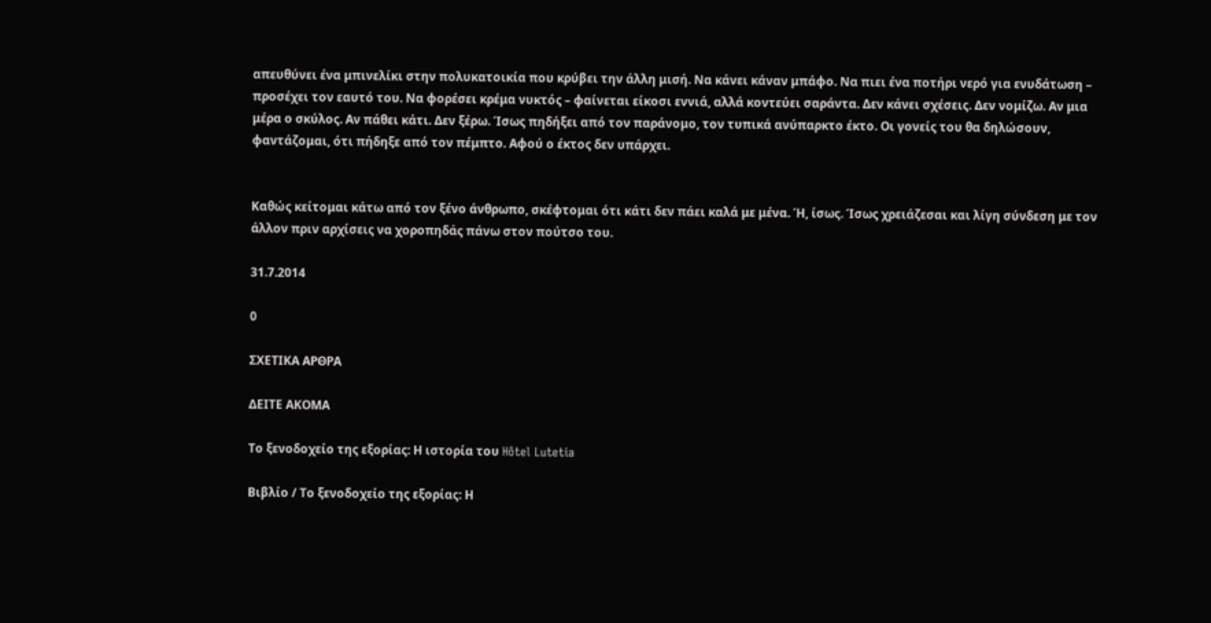απευθύνει ένα μπινελίκι στην πολυκατοικία που κρύβει την άλλη μισή. Να κάνει κάναν μπάφο. Να πιει ένα ποτήρι νερό για ενυδάτωση – προσέχει τον εαυτό του. Να φορέσει κρέμα νυκτός – φαίνεται είκοσι εννιά, αλλά κοντεύει σαράντα. Δεν κάνει σχέσεις. Δεν νομίζω. Αν μια μέρα ο σκύλος. Αν πάθει κάτι. Δεν ξέρω. Ίσως πηδήξει από τον παράνομο, τον τυπικά ανύπαρκτο έκτο. Οι γονείς του θα δηλώσουν, φαντάζομαι, ότι πήδηξε από τον πέμπτο. Αφού ο έκτος δεν υπάρχει.


Καθώς κείτομαι κάτω από τον ξένο άνθρωπο, σκέφτομαι ότι κάτι δεν πάει καλά με μένα. Ή, ίσως. Ίσως χρειάζεσαι και λίγη σύνδεση με τον άλλον πριν αρχίσεις να χοροπηδάς πάνω στον πούτσο του.

31.7.2014

0

ΣΧΕΤΙΚΑ ΑΡΘΡΑ

ΔΕΙΤΕ ΑΚΟΜΑ

Το ξενοδοχείο της εξορίας: Η ιστορία του Hôtel Lutetia

Βιβλίο / Το ξενοδοχείο της εξορίας: Η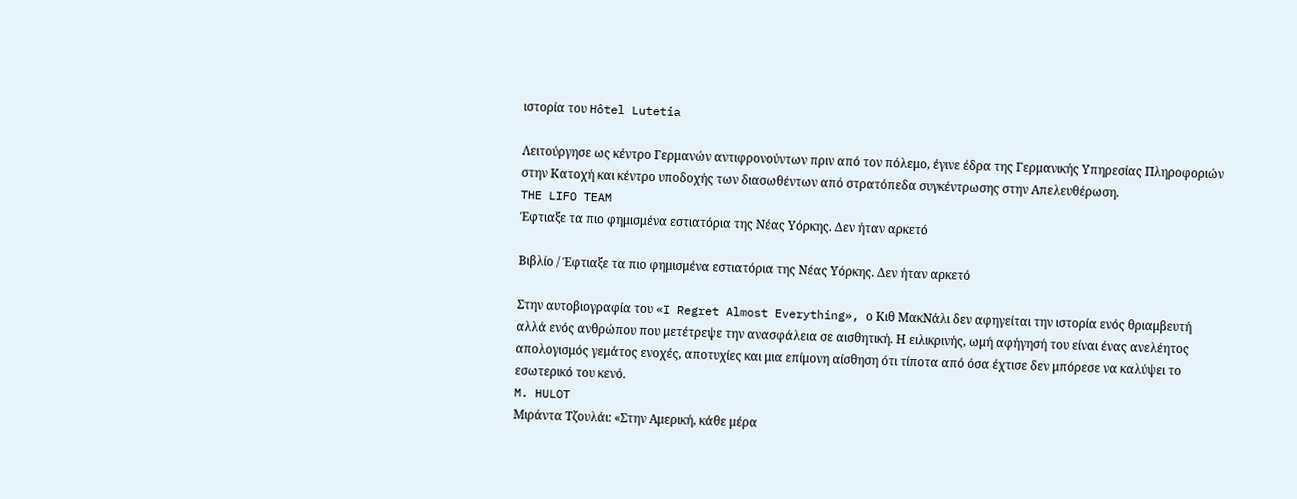ιστορία του Hôtel Lutetia

Λειτούργησε ως κέντρο Γερμανών αντιφρονούντων πριν από τον πόλεμο, έγινε έδρα της Γερμανικής Υπηρεσίας Πληροφοριών στην Κατοχή και κέντρο υποδοχής των διασωθέντων από στρατόπεδα συγκέντρωσης στην Απελευθέρωση.
THE LIFO TEAM
Έφτιαξε τα πιο φημισμένα εστιατόρια της Νέας Υόρκης. Δεν ήταν αρκετό

Βιβλίο / Έφτιαξε τα πιο φημισμένα εστιατόρια της Νέας Υόρκης. Δεν ήταν αρκετό

Στην αυτοβιογραφία του «I Regret Almost Everything», ο Κιθ ΜακΝάλι δεν αφηγείται την ιστορία ενός θριαμβευτή αλλά ενός ανθρώπου που μετέτρεψε την ανασφάλεια σε αισθητική. Η ειλικρινής, ωμή αφήγησή του είναι ένας ανελέητος απολογισμός γεμάτος ενοχές, αποτυχίες και μια επίμονη αίσθηση ότι τίποτα από όσα έχτισε δεν μπόρεσε να καλύψει το εσωτερικό του κενό.
M. HULOT
Μιράντα Τζουλάι: «Στην Αμερική, κάθε μέρα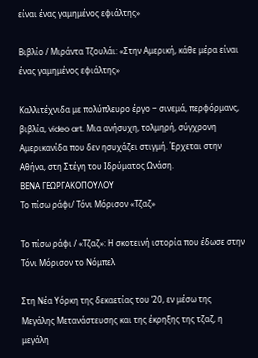είναι ένας γαμημένος εφιάλτης»

Βιβλίο / Μιράντα Τζουλάι: «Στην Αμερική, κάθε μέρα είναι ένας γαμημένος εφιάλτης»

Καλλιτέχνιδα με πολύπλευρο έργο ‒ σινεμά, περφόρμανς, βιβλία, video art. Μια ανήσυχη, τολμηρή, σύγχρονη Aμερικανίδα που δεν ησυχάζει στιγμή. Έρχεται στην Αθήνα, στη Στέγη του Ιδρύματος Ωνάση.
ΒΕΝΑ ΓΕΩΡΓΑΚΟΠΟΥΛΟΥ
Το πίσω ράφι/ Τόνι Μόρισον «Τζαζ»

Το πίσω ράφι / «Τζαζ»: Η σκοτεινή ιστορία που έδωσε στην Τόνι Μόρισον το Νόμπελ

Στη Νέα Υόρκη της δεκαετίας του ’20, εν μέσω της Μεγάλης Μετανάστευσης και της έκρηξης της τζαζ, η μεγάλη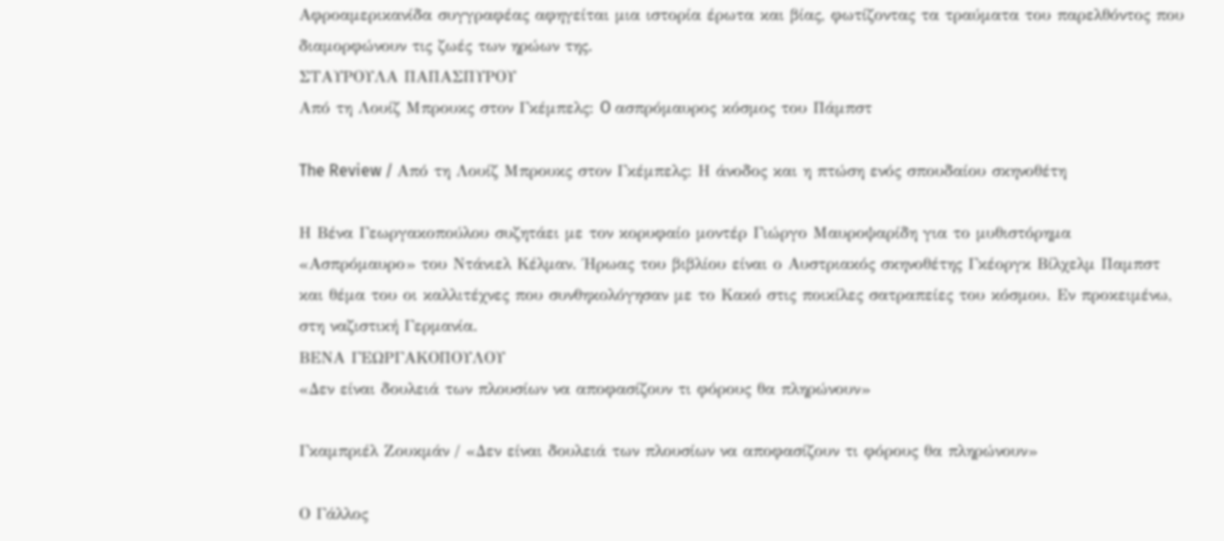Αφροαμερικανίδα συγγραφέας αφηγείται μια ιστορία έρωτα και βίας, φωτίζοντας τα τραύματα του παρελθόντος που διαμορφώνουν τις ζωές των ηρώων της.
ΣΤΑΥΡΟΥΛΑ ΠΑΠΑΣΠΥΡΟΥ
Από τη Λουίζ Μπρουκς στον Γκέμπελς: O ασπρόμαυρος κόσμος του Πάμπστ

The Review / Από τη Λουίζ Μπρουκς στον Γκέμπελς: Η άνοδος και η πτώση ενός σπουδαίου σκηνοθέτη

Η Βένα Γεωργακοπούλου συζητάει με τον κορυφαίο μοντέρ Γιώργο Μαυροψαρίδη για το μυθιστόρημα «Ασπρόμαυρο» του Ντάνιελ Κέλμαν. Ήρωας του βιβλίου είναι ο Αυστριακός σκηνοθέτης Γκέοργκ Βίλχελμ Παμπστ και θέμα του οι καλλιτέχνες που συνθηκολόγησαν με το Κακό στις ποικίλες σατραπείες του κόσμου. Εν προκειμένω, στη ναζιστική Γερμανία.
ΒΕΝΑ ΓΕΩΡΓΑΚΟΠΟΥΛΟΥ
«Δεν είναι δουλειά των πλουσίων να αποφασίζουν τι φόρους θα πληρώνουν»

Γκαμπριέλ Ζουκμάν / «Δεν είναι δουλειά των πλουσίων να αποφασίζουν τι φόρους θα πληρώνουν»

Ο Γάλλος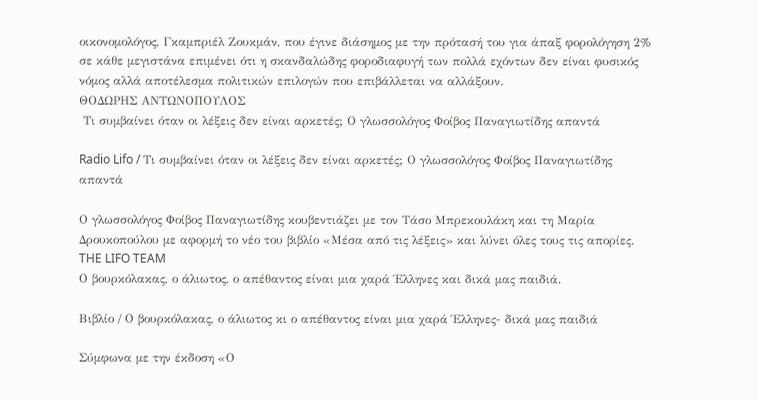οικονομολόγος, Γκαμπριέλ Ζουκμάν, που έγινε διάσημος με την πρότασή του για άπαξ φορολόγηση 2% σε κάθε μεγιστάνα επιμένει ότι η σκανδαλώδης φοροδιαφυγή των πολλά εχόντων δεν είναι φυσικός νόμος αλλά αποτέλεσμα πολιτικών επιλογών που επιβάλλεται να αλλάξουν.
ΘΟΔΩΡΗΣ ΑΝΤΩΝΟΠΟΥΛΟΣ
 Τι συμβαίνει όταν οι λέξεις δεν είναι αρκετές; Ο γλωσσολόγος Φοίβος Παναγιωτίδης απαντά

Radio Lifo / Τι συμβαίνει όταν οι λέξεις δεν είναι αρκετές; Ο γλωσσολόγος Φοίβος Παναγιωτίδης απαντά

Ο γλωσσολόγος Φοίβος Παναγιωτίδης κουβεντιάζει με τον Τάσο Μπρεκουλάκη και τη Μαρία Δρουκοπούλου με αφορμή το νέο του βιβλίο «Μέσα από τις λέξεις» και λύνει όλες τους τις απορίες.
THE LIFO TEAM
Ο βουρκόλακας, ο άλιωτος, ο απέθαντος είναι μια χαρά Έλληνες και δικά μας παιδιά.

Βιβλίο / Ο βουρκόλακας, ο άλιωτος κι ο απέθαντος είναι μια χαρά Έλληνες- δικά μας παιδιά

Σύμφωνα με την έκδοση «Ο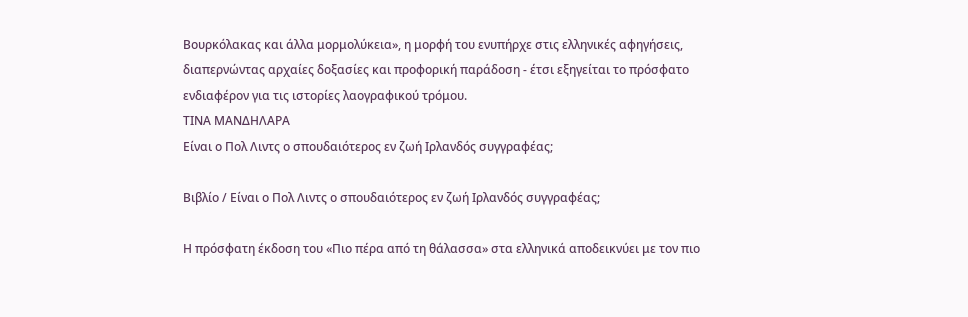Βουρκόλακας και άλλα μορμολύκεια», η μορφή του ενυπήρχε στις ελληνικές αφηγήσεις, διαπερνώντας αρχαίες δοξασίες και προφορική παράδοση - έτσι εξηγείται το πρόσφατο ενδιαφέρον για τις ιστορίες λαογραφικού τρόμου.
ΤΙΝΑ ΜΑΝΔΗΛΑΡΑ
Είναι ο Πολ Λιντς ο σπουδαιότερος εν ζωή Ιρλανδός συγγραφέας;

Βιβλίο / Είναι ο Πολ Λιντς ο σπουδαιότερος εν ζωή Ιρλανδός συγγραφέας;

Η πρόσφατη έκδοση του «Πιο πέρα από τη θάλασσα» στα ελληνικά αποδεικνύει με τον πιο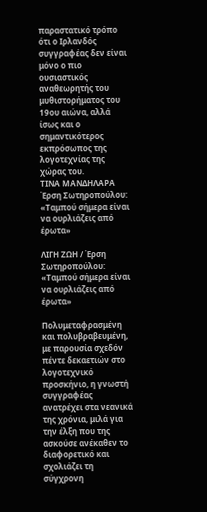παραστατικό τρόπο ότι ο Ιρλανδός συγγραφέας δεν είναι μόνο ο πιο ουσιαστικός αναθεωρητής του μυθιστορήματος του 19ου αιώνα, αλλά ίσως και ο σημαντικότερος εκπρόσωπος της λογοτεχνίας της χώρας του.
ΤΙΝΑ ΜΑΝΔΗΛΑΡΑ
Έρση Σωτηροπούλου: «Ταμπού σήμερα είναι να ουρλιάζεις από έρωτα»

ΛΙΓΗ ΖΩΗ / Έρση Σωτηροπούλου: «Ταμπού σήμερα είναι να ουρλιάζεις από έρωτα»

Πολυμεταφρασμένη και πολυβραβευμένη, με παρουσία σχεδόν πέντε δεκαετιών στο λογοτεχνικό προσκήνιο, η γνωστή συγγραφέας ανατρέχει στα νεανικά της χρόνια, μιλά για την έλξη που της ασκούσε ανέκαθεν το διαφορετικό και σχολιάζει τη σύγχρονη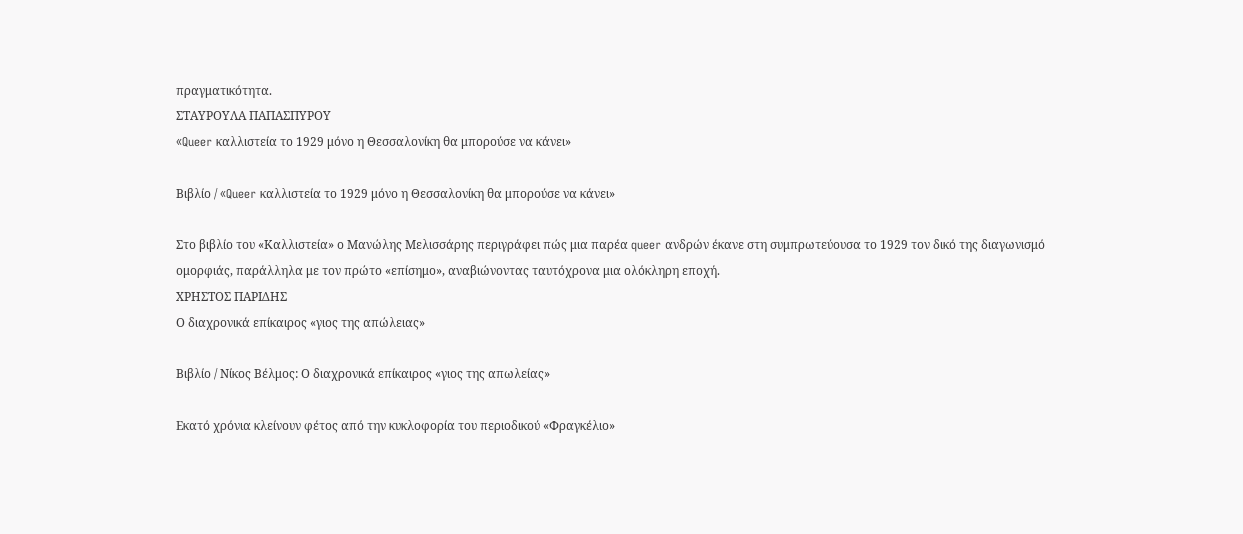πραγματικότητα.
ΣΤΑΥΡΟΥΛΑ ΠΑΠΑΣΠΥΡΟΥ
«Queer καλλιστεία το 1929 μόνο η Θεσσαλονίκη θα μπορούσε να κάνει»

Βιβλίο / «Queer καλλιστεία το 1929 μόνο η Θεσσαλονίκη θα μπορούσε να κάνει»

Στο βιβλίο του «Καλλιστεία» ο Μανώλης Μελισσάρης περιγράφει πώς μια παρέα queer ανδρών έκανε στη συμπρωτεύουσα το 1929 τον δικό της διαγωνισμό ομορφιάς, παράλληλα με τον πρώτο «επίσημο», αναβιώνοντας ταυτόχρονα μια ολόκληρη εποχή.
ΧΡΗΣΤΟΣ ΠΑΡΙΔΗΣ
Ο διαχρονικά επίκαιρος «γιoς της απώλειας»

Βιβλίο / Νίκος Βέλμος: Ο διαχρονικά επίκαιρος «γιoς της απωλείας»

Εκατό χρόνια κλείνουν φέτος από την κυκλοφορία του περιοδικού «Φραγκέλιο»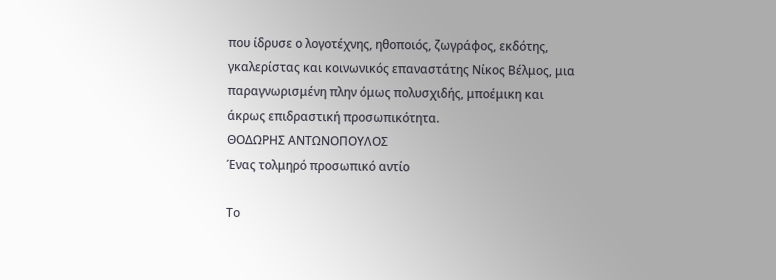που ίδρυσε ο λογοτέχνης, ηθοποιός, ζωγράφος, εκδότης, γκαλερίστας και κοινωνικός επαναστάτης Νίκος Βέλμος, μια παραγνωρισμένη πλην όμως πολυσχιδής, μποέμικη και άκρως επιδραστική προσωπικότητα.
ΘΟΔΩΡΗΣ ΑΝΤΩΝΟΠΟΥΛΟΣ
Ένας τολμηρό προσωπικό αντίο

Το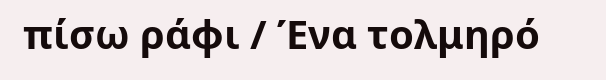πίσω ράφι / Ένα τολμηρό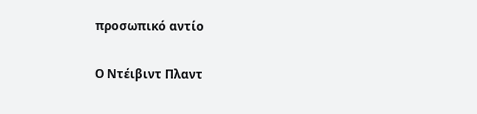προσωπικό αντίο

Ο Ντέιβιντ Πλαντ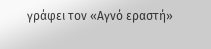γράφει τον «Αγνό εραστή»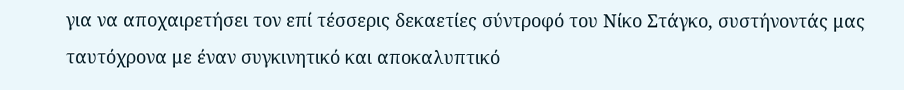για να αποχαιρετήσει τον επί τέσσερις δεκαετίες σύντροφό του Νίκο Στάγκο, συστήνοντάς μας ταυτόχρονα με έναν συγκινητικό και αποκαλυπτικό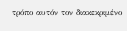τρόπο αυτόν τον διακεκριμένο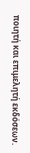ποιητή και επιμελητή εκδόσεων.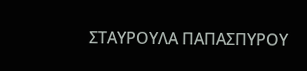ΣΤΑΥΡΟΥΛΑ ΠΑΠΑΣΠΥΡΟΥ